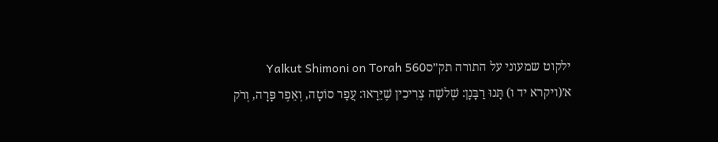ילקוט שמעוני על התורה תק״סYalkut Shimoni on Torah 560
א׳(ויקרא יד ו) תָּנוּ רַבָּנָן: שְׁלשָׁה צְרִיכִין שֶׁיֵּרָאוּ: עֲפַר סוֹטָה, וְאֵפֶר פָּרָה, וְרֹק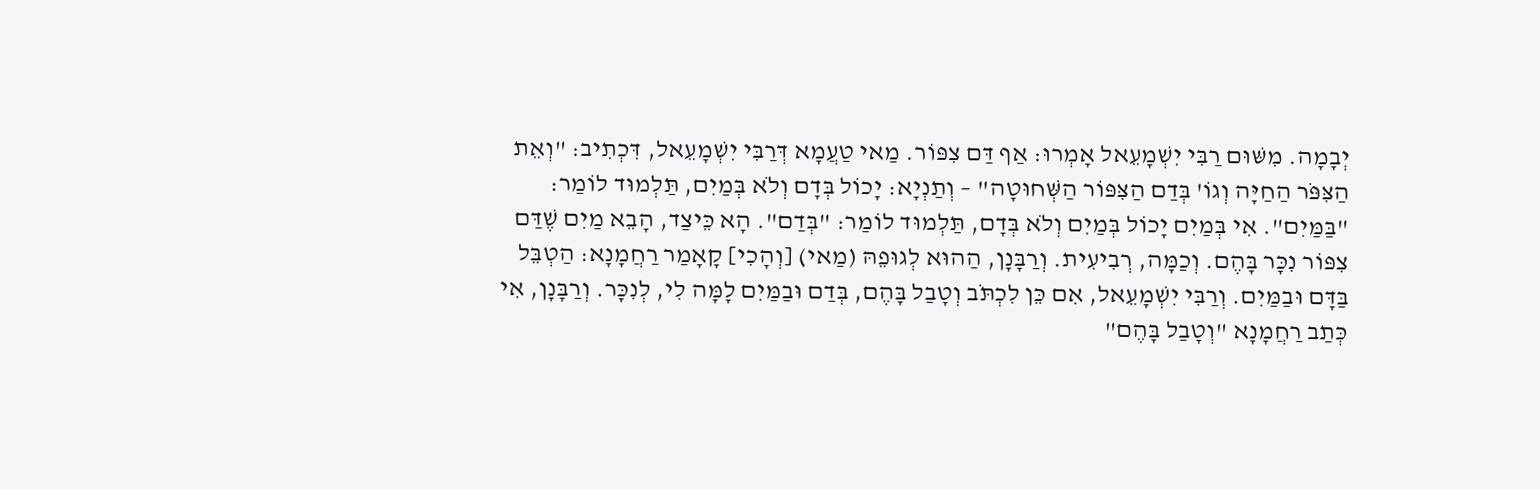יְבָמָה. מִשּׁוּם רַבִּי יִשְׁמָעֵאל אָמְרוּ: אַף דַּם צִפּוֹר. מַאי טַעֲמָא דְּרַבִּי יִשְׁמָעֵאל, דִּכְתִיב: "וְאֵת הַצִּפֹּר הַחַיָּה וְגוֹ' בְּדַם הַצִּפּוֹר הַשְּׁחוּטָה" – וְתַנְיָא: יָכוֹל בְּדָם וְלֹא בְּמַיִם, תַּלְמוּד לוֹמַר: "בַּמַּיִם". אִי בְּמַיִם יָכוֹל בְּמַיִם וְלֹא בְּדָם, תַּלְמוּד לוֹמַר: "בְּדַם". הָא כֵּיצַד, הָבֵא מַיִם שֶׁדַּם צִפּוֹר נִכָּר בָּהֶם. וְכַמָּה, רְבִיעִית. וְרַבָּנָן, הַהוּא לְגוּפֵהּ (מַאי) [וְהָכִי] קָאָמַר רַחֲמָנָא: הַטְבֵּל בַּדָּם וּבַמַּיִם. וְרַבִּי יִשְׁמָעֵאל, אִם כֵּן לִכְתֹּב וְטָבַל בָּהֶם, בְּדַם וּבַמַּיִם לָמָּה לִי, לְנִכָּר. וְרַבָּנָן, אִי כְּתַב רַחֲמָנָא "וְטָבַל בָּהֶם"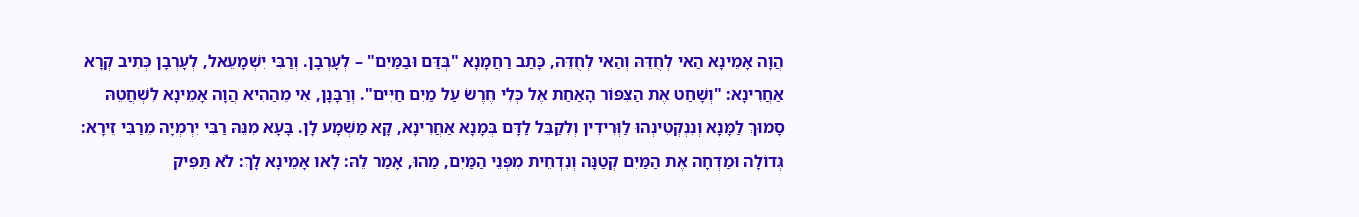הֲוָה אָמֵינָא הַאי לְחֻדֵּהּ וְהַאי לְחֻדֵּהּ, כָּתַב רַחֲמָנָא "בְּדַּם וּבַמַּיִם" – לְעָרְבָן. וְרַבִּי יִשְׁמָעֵאל, לְעָרְבָן כְּתִיב קְרָא אַחֲרִינָא: "וְשָׁחַט אֶת הַצִּפּוֹר הָאַחַת אֶל כְּלִי חֶרֶשׂ עַל מַיִם חַיִּים". וְרַבָּנָן, אִי מֵהַהִיא הֲוָה אָמֵינָא לִשְׁחֲטֵהּ סָמוּךְ לַמָּנָא וְנִנְקְטִינְהוּ לַוְּרִידִין וְלִקַבֵּל לַדָּם בְּמָנָא אַחֲרִינָא, קָא מַשְׁמָע לָן. בָּעָא מִנֵּהּ רַבִּי יִרְמְיָה מֵרַבִּי זֵירָא: גְּדוֹלָה וּמַדְחָה אֶת הַמַּיִם קְטַנָּה וְנִדְחֵית מִפְּנֵי הַמַּיִם, מַהוּ, אָמַר לֵהּ: לָאו אָמֵינָא לָךְ: לֹא תַּפִּיק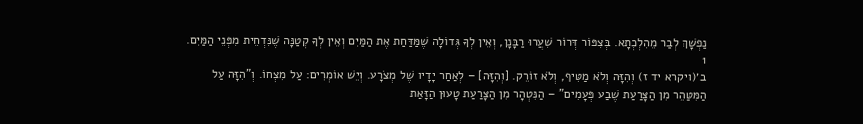נַפְשָׁךְ לְבַר מֵהִלְכְתָא. בְּצִפּוֹר דְּרוֹר שִׁעֲרוּ רַבָּנָן, וְאֵין לְךָ גְּדוֹלָה שֶׁמַּדַּחַת אֶת הַמַּיִם וְאֵין לְךָ קְטַנָּה שֶׁנִּדְחֵית מִפְּנֵי הַמַּיִם.
1
ב׳(ויקרא יד ז) וְהִזָּה וְלֹא מַטִּיף, וְלֹא זוֹרֵק. [וְהִזָּה] – לְאַחַר יָדָיו שֶׁל מְצֹרָע. וְיֵשׁ אוֹמְרִים: עַל מִצְחוֹ. וְ"הִזָּה עַל הַמִּטַּהֵר מִן הַצָּרַעַת שֶׁבַע פְּעָמִים" – הַנִּטְהָר מִן הַצָּרַעַת טָעוּן הַזָּאַת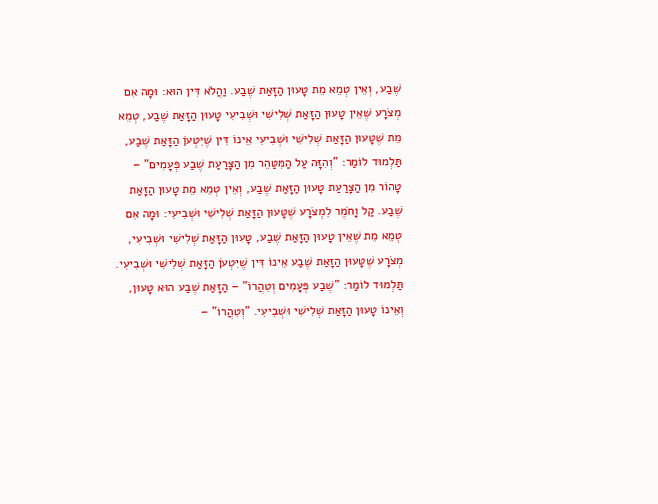שֶׁבַע, וְאֵין טְמֵא מֵת טָעוּן הַזָּאַת שֶׁבַע. וַהֲלֹא דִּין הוּא: וּמָה אִם מְצֹרָע שֶׁאֵין טָעוּן הַזָּאַת שְׁלִישִׁי וּשְׁבִיעִי טָעוּן הַזָּאַת שֶׁבַע, טְמֵא מֵת שֶׁטָּעוּן הַזָּאַת שְׁלִישִׁי וּשְׁבִיעִי אֵינוֹ דִּין שֶׁיִּטְעֹן הַזָּאַת שֶׁבַע, תַּלְמוּד לוֹמַר: "וְהִזָּה עַל הַמִּטַּהֵר מִן הַצָּרַעַת שֶׁבַע פְּעָמִים" – טָהוֹר מִן הַצָּרַעַת טָעוּן הַזָּאַת שֶׁבַע, וְאֵין טְמֵא מֵת טָעוּן הַזָּאַת שֶׁבַע. קַל וָחֹמֶר לִמְצֹרָע שֶׁטָּעוּן הַזָּאַת שְׁלִישִׁי וּשְׁבִיעִי: וּמָה אִם טְמֵא מֵת שֶׁאֵין טָעוּן הַזָּאַת שֶׁבַע, טָעוּן הַזָּאַת שְׁלִישִׁי וּשְׁבִיעִי, מְצֹרָע שֶׁטָּעוּן הַזָּאַת שֶׁבַע אֵינוֹ דִּין שֶׁיִּטְעֹן הַזָּאַת שְׁלִישִׁי וּשְׁבִיעִי. תַּלְמוּד לוֹמַר: "שֶׁבַע פְּעָמִים וְטִהֲרוֹ" – הַזָּאַת שֶׁבַע הוּא טָעוּן, וְאֵינוֹ טָעוּן הַזָּאַת שְׁלִישִׁי וּשְׁבִיעִי. "וְטִהֲרוֹ" –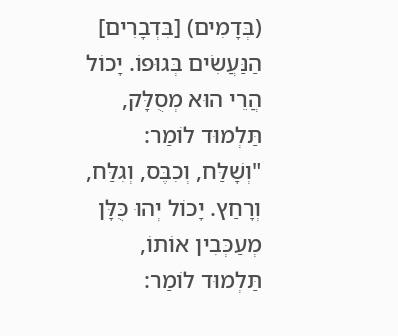(בְּדָמִים) [בִּדְבָרִים] הַנַּעֲשִׂים בְּגוּפוֹ. יָכוֹל הֲרֵי הוּא מְסֻלָּק, תַּלְמוּד לוֹמַר: "וְשָׁלַּח, וְכִבֶּס, וְגִלַּח, וְרָחַץ. יָכוֹל יְהוּ כֻּלָּן מְעַכְּבִין אוֹתוֹ, תַּלְמוּד לוֹמַר: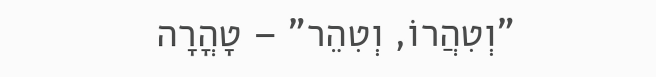"וְטִהֲרוֹ, וְטִהֵר" – טָהֳרָה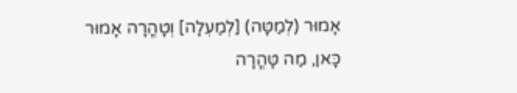אָמוּר (לְמַטָּה) [לְמַעְלָה] וְטָהֳרָה אָמוּר כָּאן, מַה טָּהֳרָה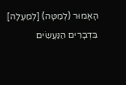הָאָמוּר (לְמַטָּה) [לְמַעְלָה] בִּדְבָרִים הַנַּעֲשִׂים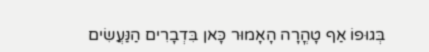בְּגוּפוֹ אַף טָהֳרָה הָאָמוּר כָּאן בִּדְבָרִים הַנַּעֲשִׂים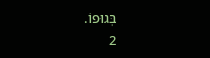בְּגוּפוֹ.
2